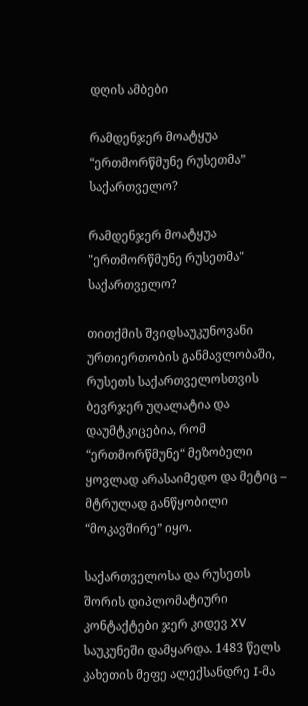დღის ამბები

რამდენჯერ მოატყუა “ერთმორწმუნე რუსეთმა” საქართველო?

რამდენჯერ მოატყუა "ერთმორწმუნე რუსეთმა" საქართველო?

თითქმის შვიდსაუკუნოვანი ურთიერთობის განმავლობაში, რუსეთს საქართველოსთვის ბევრჯერ უღალატია და დაუმტკიცებია, რომ “ერთმორწმუნე“ მეზობელი ყოვლად არასაიმედო და მეტიც – მტრულად განწყობილი “მოკავშირე” იყო.

საქართველოსა და რუსეთს შორის დიპლომატიური კონტაქტები ჯერ კიდევ XV საუკუნეში დამყარდა. 1483 წელს კახეთის მეფე ალექსანდრე I-მა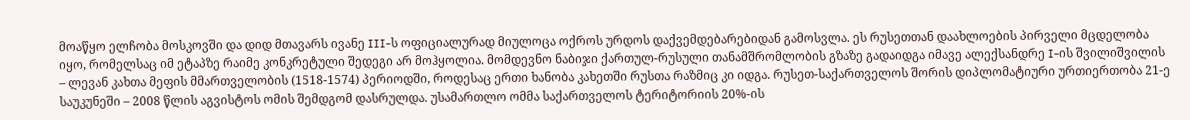მოაწყო ელჩობა მოსკოვში და დიდ მთავარს ივანე III-ს ოფიციალურად მიულოცა ოქროს ურდოს დაქვემდებარებიდან გამოსვლა. ეს რუსეთთან დაახლოების პირველი მცდელობა იყო, რომელსაც იმ ეტაპზე რაიმე კონკრეტული შედეგი არ მოჰყოლია. მომდევნო ნაბიჯი ქართულ-რუსული თანამშრომლობის გზაზე გადაიდგა იმავე ალექსანდრე I-ის შვილიშვილის – ლევან კახთა მეფის მმართველობის (1518-1574) პერიოდში, როდესაც ერთი ხანობა კახეთში რუსთა რაზმიც კი იდგა. რუსეთ-საქართველოს შორის დიპლომატიური ურთიერთობა 21-ე საუკუნეში – 2008 წლის აგვისტოს ომის შემდგომ დასრულდა. უსამართლო ომმა საქართველოს ტერიტორიის 20%-ის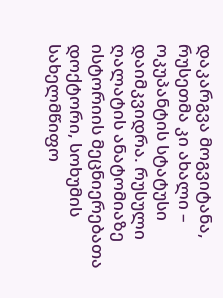დაკარგვა მოგვიტანა, რუსეთმა კი ახალი – ოკუპანტის სტატუსი დაიმკვიდრა. რუსული ღალატის ანატომიაზე ისტორიის მეცნიერებათა დოქტორი, სოხუმის სახელმწიფო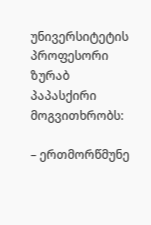უნივერსიტეტის პროფესორი ზურაბ პაპასქირი მოგვითხრობს:

– ერთმორწმუნე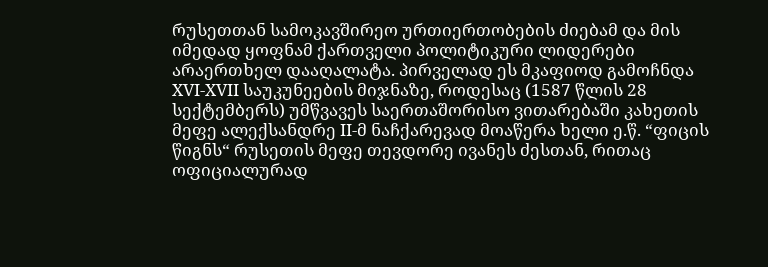რუსეთთან სამოკავშირეო ურთიერთობების ძიებამ და მის იმედად ყოფნამ ქართველი პოლიტიკური ლიდერები არაერთხელ დააღალატა. პირველად ეს მკაფიოდ გამოჩნდა XVI-XVII საუკუნეების მიჯნაზე, როდესაც (1587 წლის 28 სექტემბერს) უმწვავეს საერთაშორისო ვითარებაში კახეთის მეფე ალექსანდრე II-მ ნაჩქარევად მოაწერა ხელი ე.წ. “ფიცის წიგნს“ რუსეთის მეფე თევდორე ივანეს ძესთან, რითაც ოფიციალურად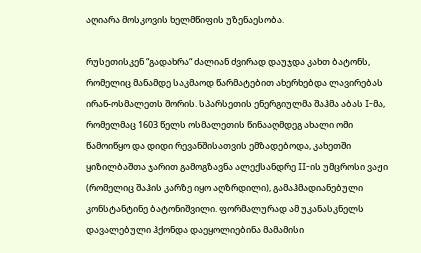აღიარა მოსკოვის ხელმწიფის უზენაესობა.

რუსეთისკენ “გადახრა“ ძალიან ძვირად დაუჯდა კახთ ბატონს, რომელიც მანამდე საკმაოდ წარმატებით ახერხებდა ლავირებას ირან-ოსმალეთს შორის. სპარსეთის ენერგიულმა შაჰმა აბას I-მა, რომელმაც 1603 წელს ოსმალეთის წინააღმდეგ ახალი ომი წამოიწყო და დიდი რევანშისათვის ემზადებოდა, კახეთში ყიზილბაშთა ჯარით გამოგზავნა ალექსანდრე II-ის უმცროსი ვაჟი (რომელიც შაჰის კარზე იყო აღზრდილი), გამაჰმადიანებული კონსტანტინე ბატონიშვილი. ფორმალურად ამ უკანასკნელს დავალებული ჰქონდა დაეყოლიებინა მამამისი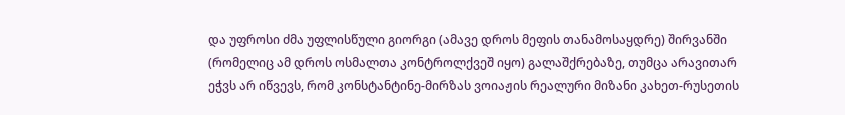და უფროსი ძმა უფლისწული გიორგი (ამავე დროს მეფის თანამოსაყდრე) შირვანში (რომელიც ამ დროს ოსმალთა კონტროლქვეშ იყო) გალაშქრებაზე, თუმცა არავითარ ეჭვს არ იწვევს, რომ კონსტანტინე-მირზას ვოიაჟის რეალური მიზანი კახეთ-რუსეთის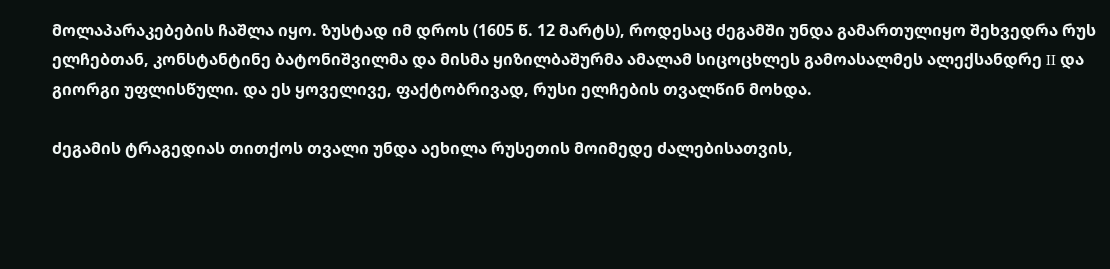მოლაპარაკებების ჩაშლა იყო. ზუსტად იმ დროს (1605 წ. 12 მარტს), როდესაც ძეგამში უნდა გამართულიყო შეხვედრა რუს ელჩებთან, კონსტანტინე ბატონიშვილმა და მისმა ყიზილბაშურმა ამალამ სიცოცხლეს გამოასალმეს ალექსანდრე II და გიორგი უფლისწული. და ეს ყოველივე, ფაქტობრივად, რუსი ელჩების თვალწინ მოხდა.

ძეგამის ტრაგედიას თითქოს თვალი უნდა აეხილა რუსეთის მოიმედე ძალებისათვის,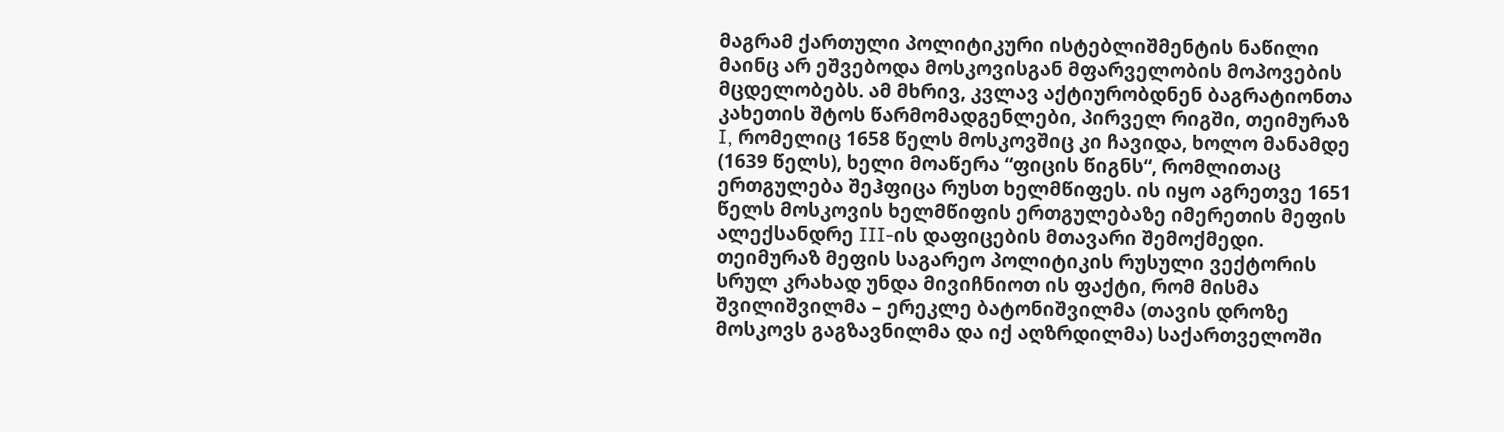მაგრამ ქართული პოლიტიკური ისტებლიშმენტის ნაწილი მაინც არ ეშვებოდა მოსკოვისგან მფარველობის მოპოვების მცდელობებს. ამ მხრივ, კვლავ აქტიურობდნენ ბაგრატიონთა კახეთის შტოს წარმომადგენლები, პირველ რიგში, თეიმურაზ I, რომელიც 1658 წელს მოსკოვშიც კი ჩავიდა, ხოლო მანამდე (1639 წელს), ხელი მოაწერა “ფიცის წიგნს“, რომლითაც ერთგულება შეჰფიცა რუსთ ხელმწიფეს. ის იყო აგრეთვე 1651 წელს მოსკოვის ხელმწიფის ერთგულებაზე იმერეთის მეფის ალექსანდრე III-ის დაფიცების მთავარი შემოქმედი. თეიმურაზ მეფის საგარეო პოლიტიკის რუსული ვექტორის სრულ კრახად უნდა მივიჩნიოთ ის ფაქტი, რომ მისმა შვილიშვილმა – ერეკლე ბატონიშვილმა (თავის დროზე მოსკოვს გაგზავნილმა და იქ აღზრდილმა) საქართველოში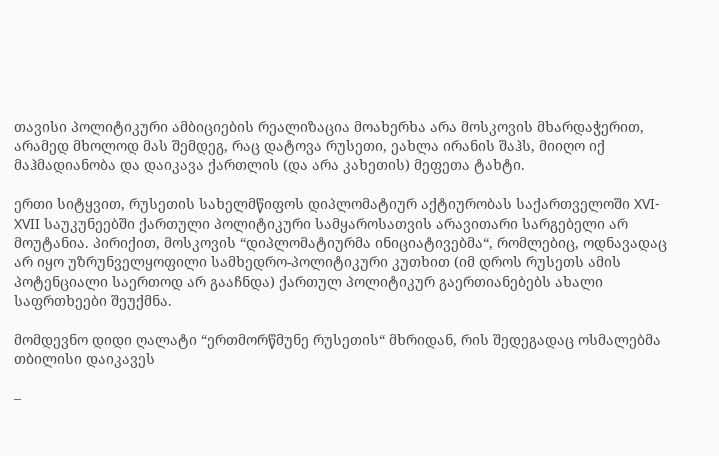თავისი პოლიტიკური ამბიციების რეალიზაცია მოახერხა არა მოსკოვის მხარდაჭერით, არამედ მხოლოდ მას შემდეგ, რაც დატოვა რუსეთი, ეახლა ირანის შაჰს, მიიღო იქ მაჰმადიანობა და დაიკავა ქართლის (და არა კახეთის) მეფეთა ტახტი.

ერთი სიტყვით, რუსეთის სახელმწიფოს დიპლომატიურ აქტიურობას საქართველოში XVI-XVII საუკუნეებში ქართული პოლიტიკური სამყაროსათვის არავითარი სარგებელი არ მოუტანია. პირიქით, მოსკოვის “დიპლომატიურმა ინიციატივებმა“, რომლებიც, ოდნავადაც არ იყო უზრუნველყოფილი სამხედრო-პოლიტიკური კუთხით (იმ დროს რუსეთს ამის პოტენციალი საერთოდ არ გააჩნდა) ქართულ პოლიტიკურ გაერთიანებებს ახალი საფრთხეები შეუქმნა.

მომდევნო დიდი ღალატი “ერთმორწმუნე რუსეთის“ მხრიდან, რის შედეგადაც ოსმალებმა თბილისი დაიკავეს

–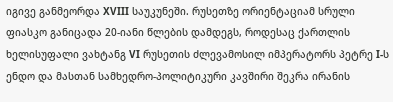იგივე განმეორდა XVIII საუკუნეში. რუსეთზე ორიენტაციამ სრული ფიასკო განიცადა 20-იანი წლების დამდეგს, როდესაც ქართლის ხელისუფალი ვახტანგ VI რუსეთის ძლევამოსილ იმპერატორს პეტრე I-ს ენდო და მასთან სამხედრო-პოლიტიკური კავშირი შეკრა ირანის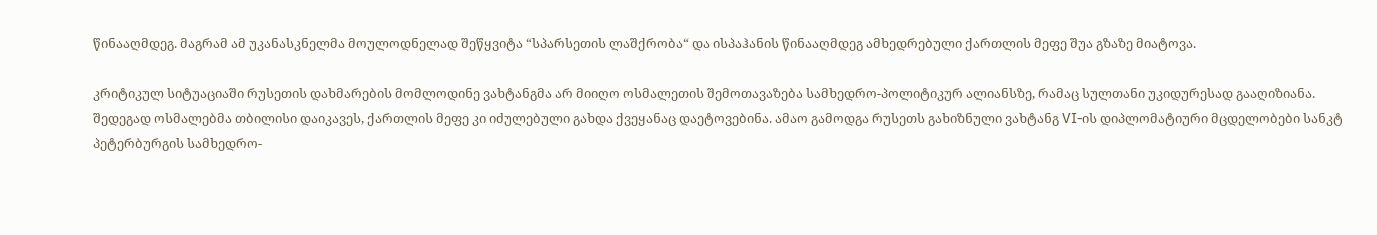წინააღმდეგ. მაგრამ ამ უკანასკნელმა მოულოდნელად შეწყვიტა “სპარსეთის ლაშქრობა“ და ისპაჰანის წინააღმდეგ ამხედრებული ქართლის მეფე შუა გზაზე მიატოვა.

კრიტიკულ სიტუაციაში რუსეთის დახმარების მომლოდინე ვახტანგმა არ მიიღო ოსმალეთის შემოთავაზება სამხედრო-პოლიტიკურ ალიანსზე, რამაც სულთანი უკიდურესად გააღიზიანა. შედეგად ოსმალებმა თბილისი დაიკავეს, ქართლის მეფე კი იძულებული გახდა ქვეყანაც დაეტოვებინა. ამაო გამოდგა რუსეთს გახიზნული ვახტანგ VI-ის დიპლომატიური მცდელობები სანკტ პეტერბურგის სამხედრო-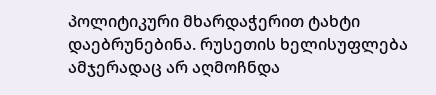პოლიტიკური მხარდაჭერით ტახტი დაებრუნებინა. რუსეთის ხელისუფლება ამჯერადაც არ აღმოჩნდა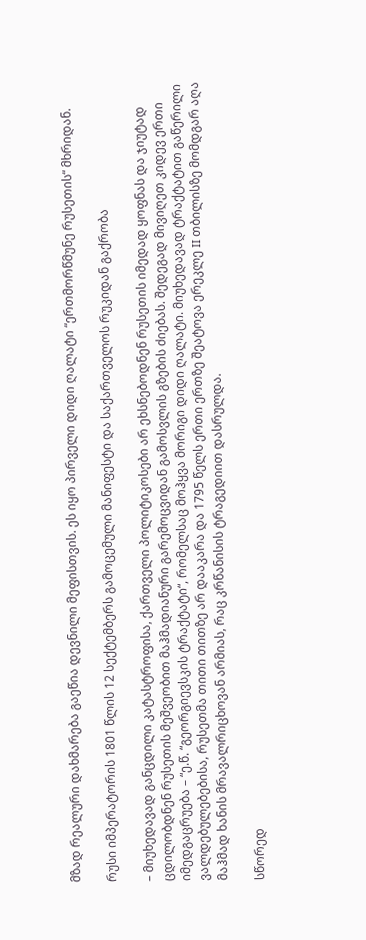მზად რეალური დახმარება გაეწია დევნილი მეფისთვის. ეს იყო პირველი დიდი ღალატი “ერთმორწმუნე რუსეთის“ მხრიდან.

რუსი იმპერატორის 1801 წლის 12 სექტემბერს გამოცემული მანიფესტი და საქართველოს რუკიდან გაქრობა

– მიუხედავად განცდილი კატასტროფისა, ქართველი პოლიტიკოსები არ ეხსნებოდნენ რუსეთის იმედად ყოფნას და ჯიუტად ცდილობდნენ რუსეთის მეშვეობით მაჰმადიანური გარემოცვიდან გამოსვლის გზების ძიებას. შედეგად მივიღეთ კიდევ ერთი იმედგაცრუება – “ე.წ. “გეორგიევსკის ტრაქტატი“, რომელსაც მოჰყვა მორიგი დიდი ღალატი. მიუხედავად ტრაქტატით გაწერილი ვალდებულებებისა, რუსეთმა თითი თითზე არ დააკარა და 1795 წელს ერთი ერთზე შეატოვა ერეკლე II თბილისზე მომდგარ აღა მაჰმად ხანის მრავალრიცხოვან არმიას, რაც კრწანისის ტრაგედიით დასრულდა.

სწორედ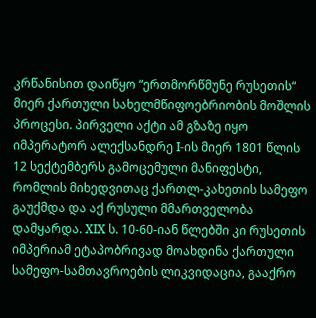კრწანისით დაიწყო “ერთმორწმუნე რუსეთის“ მიერ ქართული სახელმწიფოებრიობის მოშლის პროცესი. პირველი აქტი ამ გზაზე იყო იმპერატორ ალექსანდრე I-ის მიერ 1801 წლის 12 სექტემბერს გამოცემული მანიფესტი, რომლის მიხედვითაც ქართლ-კახეთის სამეფო გაუქმდა და აქ რუსული მმართველობა დამყარდა. XIX ს. 10-60-იან წლებში კი რუსეთის იმპერიამ ეტაპობრივად მოახდინა ქართული სამეფო-სამთავროების ლიკვიდაცია, გააქრო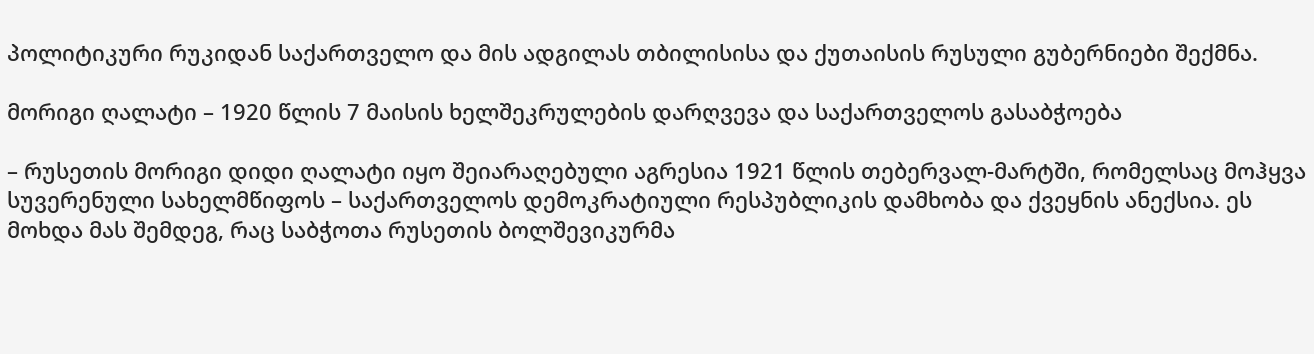პოლიტიკური რუკიდან საქართველო და მის ადგილას თბილისისა და ქუთაისის რუსული გუბერნიები შექმნა.

მორიგი ღალატი – 1920 წლის 7 მაისის ხელშეკრულების დარღვევა და საქართველოს გასაბჭოება

– რუსეთის მორიგი დიდი ღალატი იყო შეიარაღებული აგრესია 1921 წლის თებერვალ-მარტში, რომელსაც მოჰყვა სუვერენული სახელმწიფოს – საქართველოს დემოკრატიული რესპუბლიკის დამხობა და ქვეყნის ანექსია. ეს მოხდა მას შემდეგ, რაც საბჭოთა რუსეთის ბოლშევიკურმა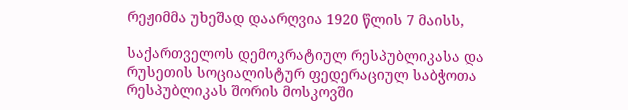რეჟიმმა უხეშად დაარღვია 1920 წლის 7 მაისს,

საქართველოს დემოკრატიულ რესპუბლიკასა და რუსეთის სოციალისტურ ფედერაციულ საბჭოთა რესპუბლიკას შორის მოსკოვში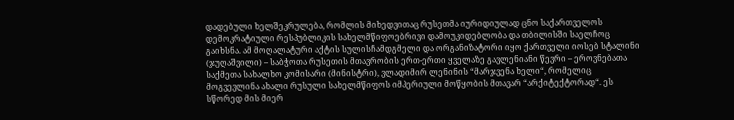დადებული ხელშეკრულება, რომლის მიხედვითაც რუსეთმა იურიდიულად ცნო საქართველოს დემოკრატიული რესპუბლიკის სახელმწიფოებრივი დამოუკიდებლობა და თბილისში საელჩოც გაიხსნა. ამ მოღალატური აქტის სულისჩამდგმელი და ორგანიზატორი იყო ქართველი იოსებ სტალინი (ჯუღაშვილი) – საბჭოთა რუსეთის მთავრობის ერთ-ერთი ყველაზე გავლენიანი წევრი – ეროვნებათა საქმეთა სახალხო კომისარი (მინისტრი), ვლადიმირ ლენინის “მარჯვენა ხელი“, რომელიც მოგვევლინა ახალი რუსული სახელმწიფოს იმპერიული მოწყობის მთავარ “არქიტექტორად“. ეს სწორედ მის მიერ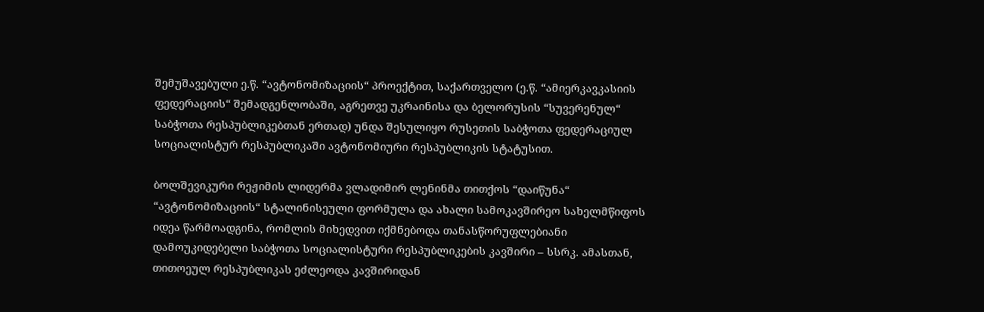შემუშავებული ე.წ. “ავტონომიზაციის“ პროექტით, საქართველო (ე.წ. “ამიერკავკასიის ფედერაციის“ შემადგენლობაში, აგრეთვე უკრაინისა და ბელორუსის “სუვერენულ“ საბჭოთა რესპუბლიკებთან ერთად) უნდა შესულიყო რუსეთის საბჭოთა ფედერაციულ სოციალისტურ რესპუბლიკაში ავტონომიური რესპუბლიკის სტატუსით.

ბოლშევიკური რეჟიმის ლიდერმა ვლადიმირ ლენინმა თითქოს “დაიწუნა“ “ავტონომიზაციის“ სტალინისეული ფორმულა და ახალი სამოკავშირეო სახელმწიფოს იდეა წარმოადგინა, რომლის მიხედვით იქმნებოდა თანასწორუფლებიანი დამოუკიდებელი საბჭოთა სოციალისტური რესპუბლიკების კავშირი – სსრკ. ამასთან, თითოეულ რესპუბლიკას ეძლეოდა კავშირიდან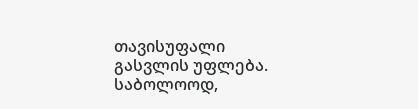თავისუფალი გასვლის უფლება. საბოლოოდ,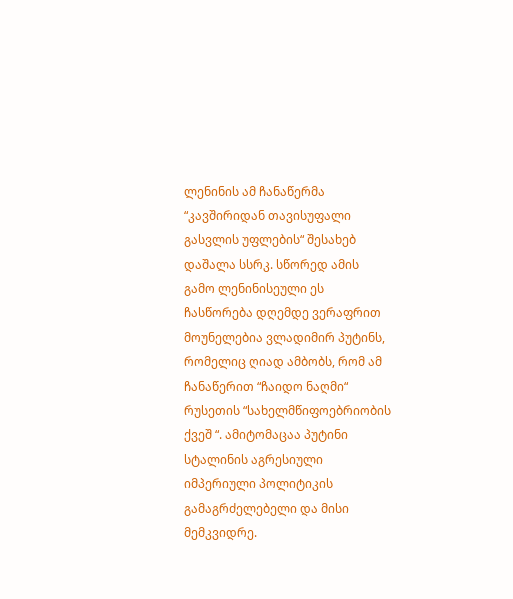ლენინის ამ ჩანაწერმა “კავშირიდან თავისუფალი გასვლის უფლების“ შესახებ დაშალა სსრკ. სწორედ ამის გამო ლენინისეული ეს ჩასწორება დღემდე ვერაფრით მოუნელებია ვლადიმირ პუტინს, რომელიც ღიად ამბობს, რომ ამ ჩანაწერით “ჩაიდო ნაღმი“ რუსეთის “სახელმწიფოებრიობის ქვეშ “. ამიტომაცაა პუტინი სტალინის აგრესიული იმპერიული პოლიტიკის გამაგრძელებელი და მისი მემკვიდრე.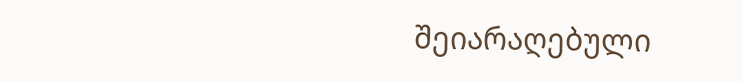შეიარაღებული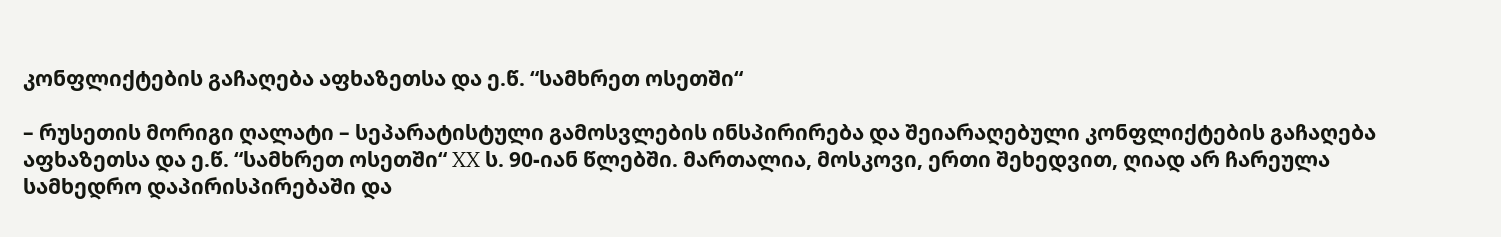კონფლიქტების გაჩაღება აფხაზეთსა და ე.წ. “სამხრეთ ოსეთში“

– რუსეთის მორიგი ღალატი – სეპარატისტული გამოსვლების ინსპირირება და შეიარაღებული კონფლიქტების გაჩაღება აფხაზეთსა და ე.წ. “სამხრეთ ოსეთში“ XX ს. 90-იან წლებში. მართალია, მოსკოვი, ერთი შეხედვით, ღიად არ ჩარეულა სამხედრო დაპირისპირებაში და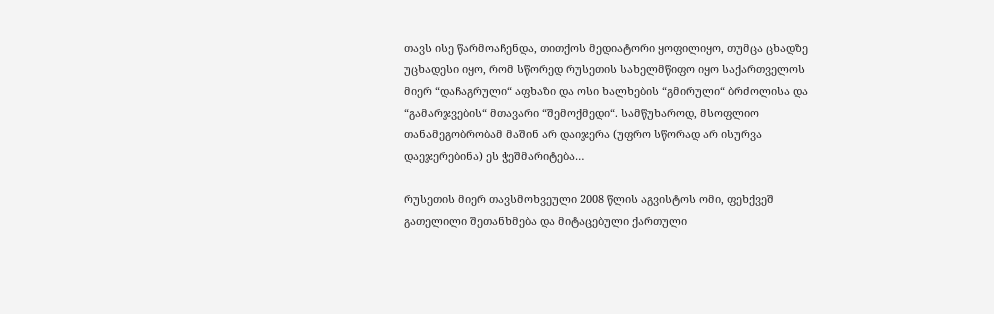თავს ისე წარმოაჩენდა, თითქოს მედიატორი ყოფილიყო, თუმცა ცხადზე უცხადესი იყო, რომ სწორედ რუსეთის სახელმწიფო იყო საქართველოს მიერ “დაჩაგრული“ აფხაზი და ოსი ხალხების “გმირული“ ბრძოლისა და “გამარჯვების“ მთავარი “შემოქმედი“. სამწუხაროდ, მსოფლიო თანამეგობრობამ მაშინ არ დაიჯერა (უფრო სწორად არ ისურვა დაეჯერებინა) ეს ჭეშმარიტება…

რუსეთის მიერ თავსმოხვეული 2008 წლის აგვისტოს ომი, ფეხქვეშ გათელილი შეთანხმება და მიტაცებული ქართული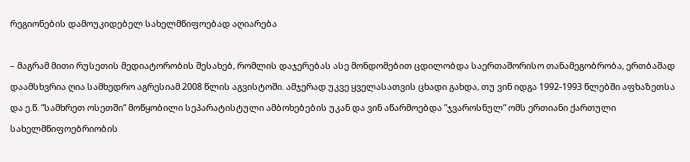რეგიონების დამოუკიდებელ სახელმწიფოებად აღიარება

– მაგრამ მითი რუსეთის მედიატორობის შესახებ, რომლის დაჯერებას ასე მონდომებით ცდილობდა საერთაშორისო თანამეგობრობა, ერთბაშად დაამსხვრია ღია სამხედრო აგრესიამ 2008 წლის აგვისტოში. ამჯერად უკვე ყველასათვის ცხადი გახდა, თუ ვინ იდგა 1992-1993 წლებში აფხაზეთსა და ე.წ. “სამხრეთ ოსეთში“ მოწყობილი სეპარატისტული ამბოხებების უკან და ვინ აწარმოებდა “ჯვაროსნულ“ ომს ერთიანი ქართული სახელმწიფოებრიობის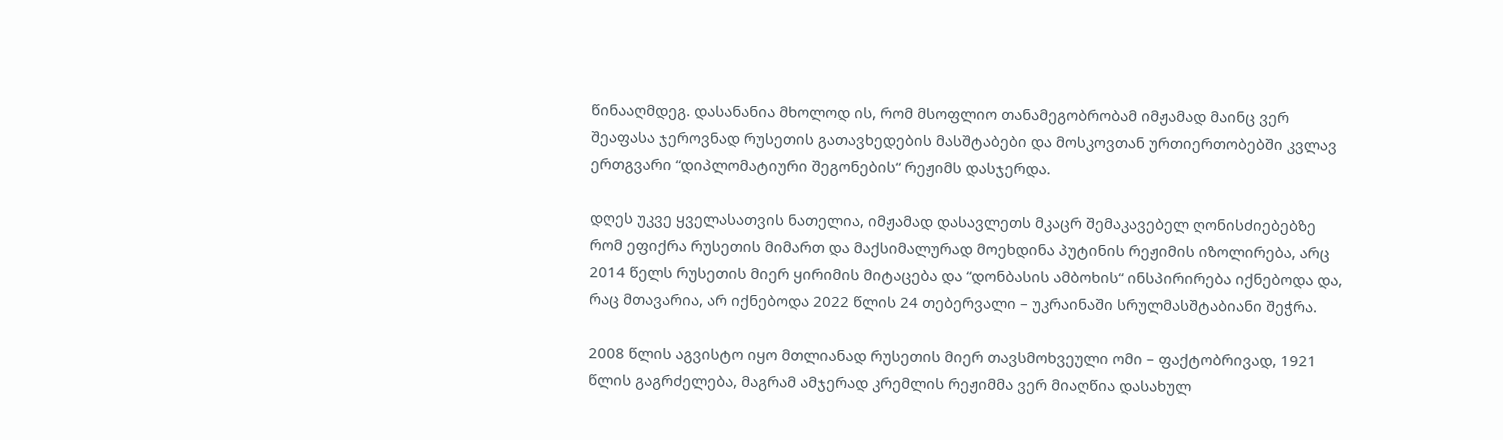წინააღმდეგ. დასანანია მხოლოდ ის, რომ მსოფლიო თანამეგობრობამ იმჟამად მაინც ვერ შეაფასა ჯეროვნად რუსეთის გათავხედების მასშტაბები და მოსკოვთან ურთიერთობებში კვლავ ერთგვარი “დიპლომატიური შეგონების“ რეჟიმს დასჯერდა.

დღეს უკვე ყველასათვის ნათელია, იმჟამად დასავლეთს მკაცრ შემაკავებელ ღონისძიებებზე რომ ეფიქრა რუსეთის მიმართ და მაქსიმალურად მოეხდინა პუტინის რეჟიმის იზოლირება, არც 2014 წელს რუსეთის მიერ ყირიმის მიტაცება და “დონბასის ამბოხის“ ინსპირირება იქნებოდა და, რაც მთავარია, არ იქნებოდა 2022 წლის 24 თებერვალი – უკრაინაში სრულმასშტაბიანი შეჭრა.

2008 წლის აგვისტო იყო მთლიანად რუსეთის მიერ თავსმოხვეული ომი – ფაქტობრივად, 1921 წლის გაგრძელება, მაგრამ ამჯერად კრემლის რეჟიმმა ვერ მიაღწია დასახულ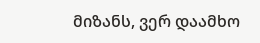მიზანს, ვერ დაამხო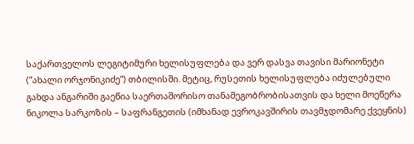საქართველოს ლეგიტიმური ხელისუფლება და ვერ დასვა თავისი მარიონეტი (“ახალი ორჯონიკიძე“) თბილისში. მეტიც, რუსეთის ხელისუფლება იძულებული გახდა ანგარიში გაეწია საერთაშორისო თანამეგობრობისათვის და ხელი მოეწერა ნიკოლა სარკოზის – საფრანგეთის (იმხანად ევროკავშირის თავმჯდომარე ქვეყნის)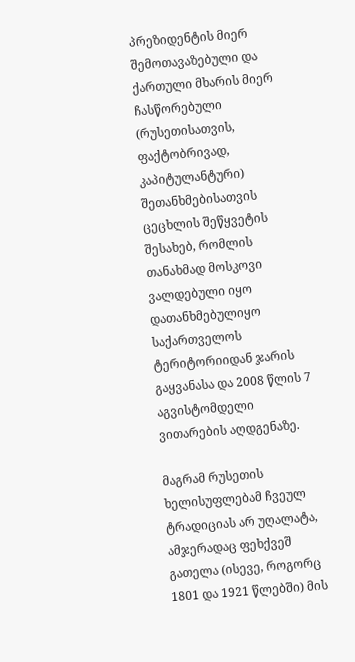პრეზიდენტის მიერ შემოთავაზებული და ქართული მხარის მიერ ჩასწორებული (რუსეთისათვის, ფაქტობრივად, კაპიტულანტური) შეთანხმებისათვის ცეცხლის შეწყვეტის შესახებ, რომლის თანახმად მოსკოვი ვალდებული იყო დათანხმებულიყო საქართველოს ტერიტორიიდან ჯარის გაყვანასა და 2008 წლის 7 აგვისტომდელი ვითარების აღდგენაზე.

მაგრამ რუსეთის ხელისუფლებამ ჩვეულ ტრადიციას არ უღალატა, ამჯერადაც ფეხქვეშ გათელა (ისევე, როგორც 1801 და 1921 წლებში) მის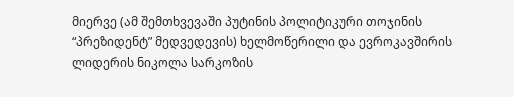მიერვე (ამ შემთხვევაში პუტინის პოლიტიკური თოჯინის “პრეზიდენტ” მედვედევის) ხელმოწერილი და ევროკავშირის ლიდერის ნიკოლა სარკოზის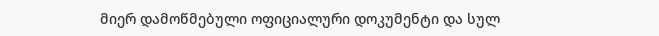მიერ დამოწმებული ოფიციალური დოკუმენტი და სულ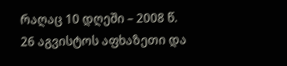რაღაც 10 დღეში – 2008 წ. 26 აგვისტოს აფხაზეთი და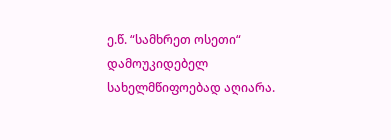ე.წ. “სამხრეთ ოსეთი“ დამოუკიდებელ სახელმწიფოებად აღიარა.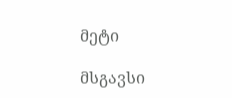მეტი

მსგავსი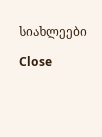სიახლეები

Close